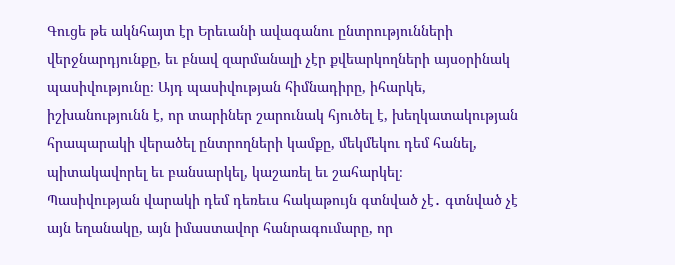Գուցե թե ակնհայտ էր Երեւանի ավագանու ընտրությունների վերջնարդյունքը, եւ բնավ զարմանալի չէր քվեարկողների այսօրինակ պասիվությունը։ Այդ պասիվության հիմնադիրը, իհարկե, իշխանությունն է, որ տարիներ շարունակ հյուծել է, խեղկատակության հրապարակի վերածել ընտրողների կամքը, մեկմեկու դեմ հանել, պիտակավորել եւ բանսարկել, կաշառել եւ շահարկել։
Պասիվության վարակի դեմ դեռեւս հակաթույն գտնված չէ․ գտնված չէ այն եղանակը, այն իմաստավոր հանրագումարը, որ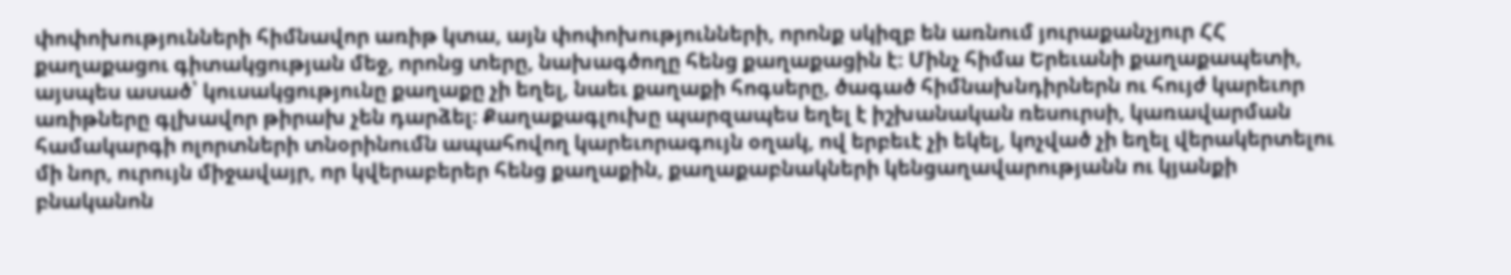փոփոխությունների հիմնավոր առիթ կտա, այն փոփոխությունների, որոնք սկիզբ են առնում յուրաքանչյուր ՀՀ քաղաքացու գիտակցության մեջ, որոնց տերը, նախագծողը հենց քաղաքացին է։ Մինչ հիմա Երեւանի քաղաքապետի, այսպես ասած՝ կուսակցությունը քաղաքը չի եղել, նաեւ քաղաքի հոգսերը, ծագած հիմնախնդիրներն ու հույժ կարեւոր առիթները գլխավոր թիրախ չեն դարձել։ Քաղաքագլուխը պարզապես եղել է իշխանական ռեսուրսի, կառավարման համակարգի ոլորտների տնօրինումն ապահովող կարեւորագույն օղակ, ով երբեւէ չի եկել, կոչված չի եղել վերակերտելու մի նոր, ուրույն միջավայր, որ կվերաբերեր հենց քաղաքին, քաղաքաբնակների կենցաղավարությանն ու կյանքի բնականոն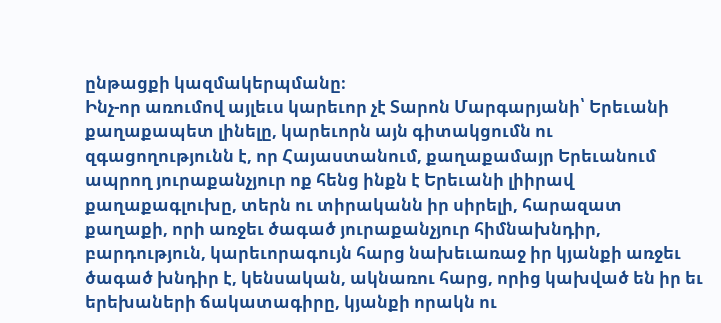ընթացքի կազմակերպմանը։
Ինչ-որ առումով այլեւս կարեւոր չէ Տարոն Մարգարյանի՝ Երեւանի քաղաքապետ լինելը, կարեւորն այն գիտակցումն ու զգացողությունն է, որ Հայաստանում, քաղաքամայր Երեւանում ապրող յուրաքանչյուր ոք հենց ինքն է Երեւանի լիիրավ քաղաքագլուխը, տերն ու տիրականն իր սիրելի, հարազատ քաղաքի, որի առջեւ ծագած յուրաքանչյուր հիմնախնդիր, բարդություն, կարեւորագույն հարց նախեւառաջ իր կյանքի առջեւ ծագած խնդիր է, կենսական, ակնառու հարց, որից կախված են իր եւ երեխաների ճակատագիրը, կյանքի որակն ու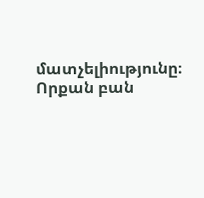մատչելիությունը։
Որքան բան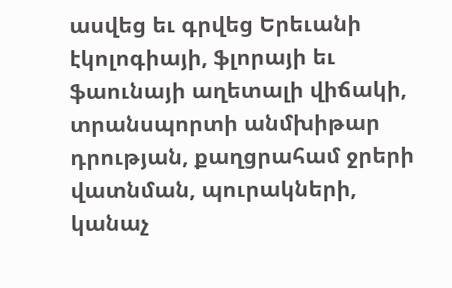ասվեց եւ գրվեց Երեւանի էկոլոգիայի, ֆլորայի եւ ֆաունայի աղետալի վիճակի, տրանսպորտի անմխիթար դրության, քաղցրահամ ջրերի վատնման, պուրակների, կանաչ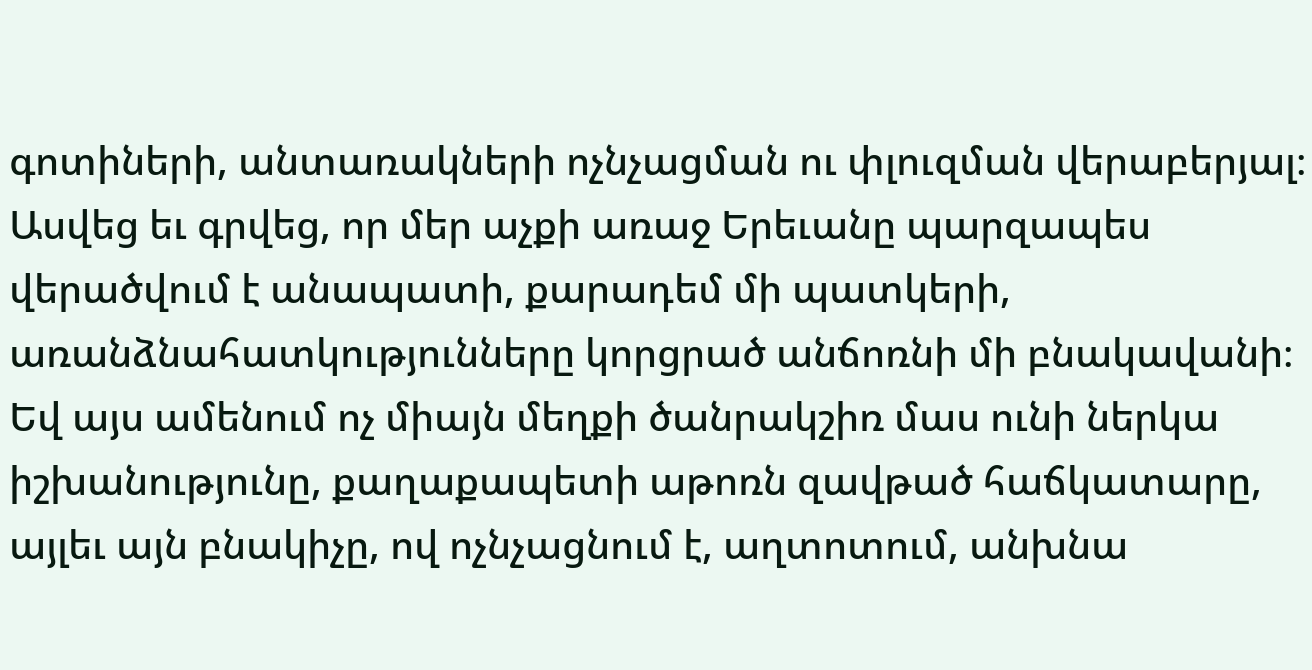գոտիների, անտառակների ոչնչացման ու փլուզման վերաբերյալ։ Ասվեց եւ գրվեց, որ մեր աչքի առաջ Երեւանը պարզապես վերածվում է անապատի, քարադեմ մի պատկերի, առանձնահատկությունները կորցրած անճոռնի մի բնակավանի։ Եվ այս ամենում ոչ միայն մեղքի ծանրակշիռ մաս ունի ներկա իշխանությունը, քաղաքապետի աթոռն զավթած հաճկատարը, այլեւ այն բնակիչը, ով ոչնչացնում է, աղտոտում, անխնա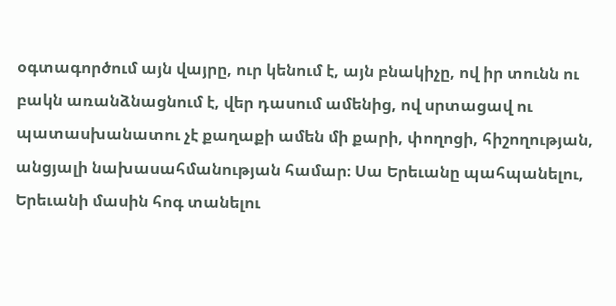օգտագործում այն վայրը, ուր կենում է, այն բնակիչը, ով իր տունն ու բակն առանձնացնում է, վեր դասում ամենից, ով սրտացավ ու պատասխանատու չէ քաղաքի ամեն մի քարի, փողոցի, հիշողության, անցյալի նախասահմանության համար։ Սա Երեւանը պահպանելու, Երեւանի մասին հոգ տանելու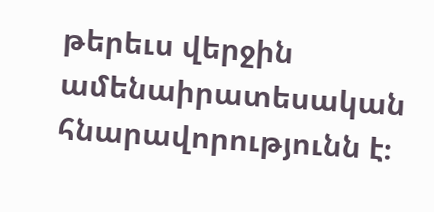թերեւս վերջին ամենաիրատեսական հնարավորությունն է։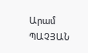Արամ ՊԱՉՅԱՆ